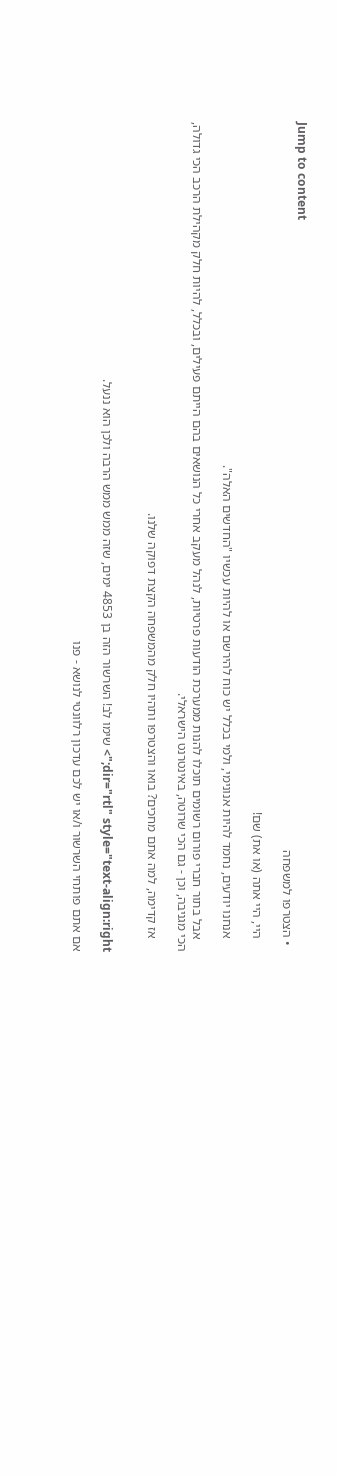Jump to content
  • הצטרפו למשפחה

    היי, היי אתה (או את) שם!

    אנחנו יודעים, נחמד להיות אנונימי, ולמי בכלל יש כוח להירשם או להיות עכשיו "החדשים האלה".

    אבל בתור חברי פורום רשומים תוכלו להנות ממערכת הודעות פרטיות, לנהל מעקב אחרי כל הנושאים בהם הייתם פעילים, ובכלל, להיות חלק מקהילת הרכב הכי גדולה, הכי מגניבה, וכן - גם הכי שרוטה, באינטרנט הישראלי.

    אז קדימה, למה אתם מחכים? בואו והצטרפו ותהיו חלק מהמשפחה הקצת דפוקה שלנו.


dir="rtl" style="text-align:right;"> שימו לב! השרשור הזה בן 4853 ימים, שזה ממש ממש הרבה ולכן הוא ננעל.

אם אתם פותחי השרשור ו/או יש לכם עדכון רלוונטי לנושא - פנו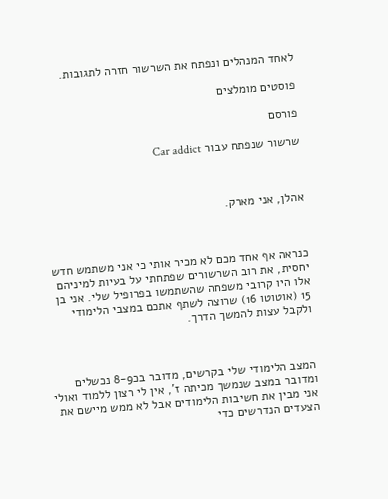לאחד המנהלים ונפתח את השרשור חזרה לתגובות.

פוסטים מומלצים

פורסם

שרשור שנפתח עבור Car addict



אהלן, אני מארק.



כנראה אף אחד מכם לא מכיר אותי כי אני משתמש חדש יחסית, את רוב השרשורים שפתחתי על בעיות למיניהם אלו היו קרובי משפחה שהשתמשו בפרופיל שלי. אני בן 15 (אוטוטו 16) שרוצה לשתף אתכם במצבי הלימודי ולקבל עצות להמשך הדרך.



המצב הלימודי שלי בקרשים, מדובר בכ8-9 נכשלים ומדובר במצב שנמשך מכיתה ז', אין לי רצון ללמוד ואולי אני מבין את חשיבות הלימודים אבל לא ממש מיישם את הצעדים הנדרשים כדי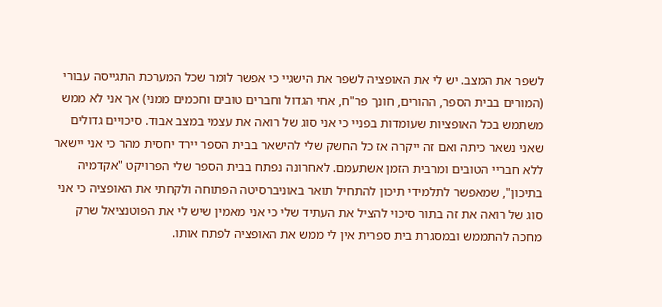לשפר את המצב. יש לי את האופציה לשפר את הישגיי כי אפשר לומר שכל המערכת התגייסה עבורי (המורים בבית הספר, ההורים, חונך פר"ח, אחי הגדול וחברים טובים וחכמים ממני) אך אני לא ממש משתמש בכל האופציות שעומדות בפניי כי אני סוג של רואה את עצמי במצב אבוד. סיכויים גדולים שאני נשאר כיתה ואם זה ייקרה אז כל החשק שלי להישאר בבית הספר יירד יחסית מהר כי אני יישאר ללא חבריי הטובים ומרבית הזמן אשתעמם. לאחרונה נפתח בבית הספר שלי הפרויקט "אקדמיה בתיכון", שמאפשר לתלמידי תיכון להתחיל תואר באוניברסיטה הפתוחה ולקחתי את האופציה כי אני סוג של רואה את זה בתור סיכוי להציל את העתיד שלי כי אני מאמין שיש לי את הפוטנציאל שרק מחכה להתממש ובמסגרת בית ספרית אין לי ממש את האופציה לפתח אותו.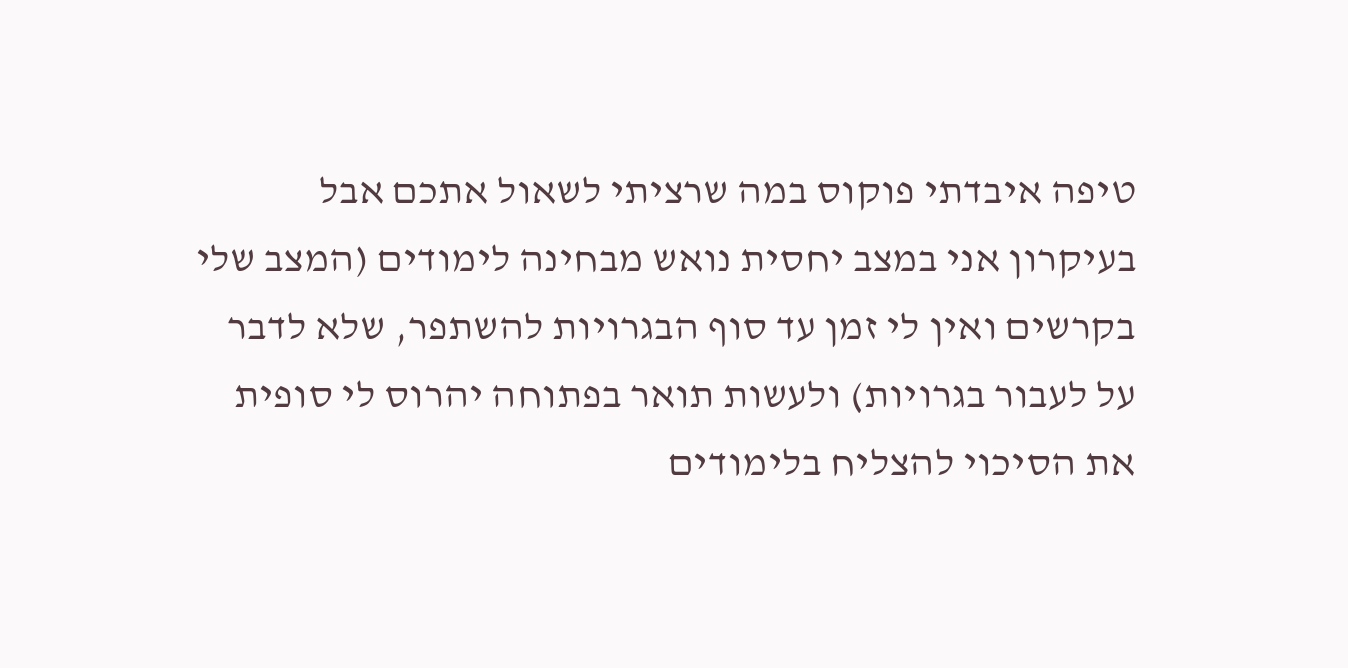טיפה איבדתי פוקוס במה שרציתי לשאול אתכם אבל בעיקרון אני במצב יחסית נואש מבחינה לימודים (המצב שלי בקרשים ואין לי זמן עד סוף הבגרויות להשתפר, שלא לדבר על לעבור בגרויות) ולעשות תואר בפתוחה יהרוס לי סופית את הסיכוי להצליח בלימודים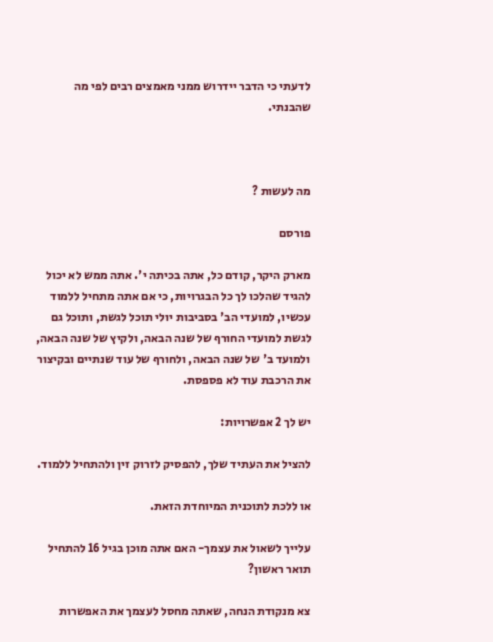לדעתי כי הדבר יידרוש ממני מאמצים רבים לפי מה שהבנתי.



מה לעשות ?

פורסם

מארק היקר, קודם כל, אתה בכיתה י'. אתה ממש לא יכול להגיד שהלכו לך כל הבגרויות, כי אם אתה מתחיל ללמוד עכשיו, למועדי הב' בסביבות יולי תוכל לגשת, ותוכל גם לגשת למועדי החורף של שנה הבאה, ולקיץ של שנה הבאה, ולמועד ב' של שנה הבאה, ולחורף של עוד שנתיים ובקיצור את הרכבת עוד לא פספסת.

יש לך 2 אפשרויות:

להציל את העתיד שלך, להפסיק לזרוק זין ולהתחיל ללמוד.

או ללכת לתוכנית המיוחדת הזאת.

עלייך לשאול את עצמך- האם אתה מוכן בגיל 16 להתחיל תואר ראשון?

צא מנקודת הנחה, שאתה מחסל לעצמך את האפשרות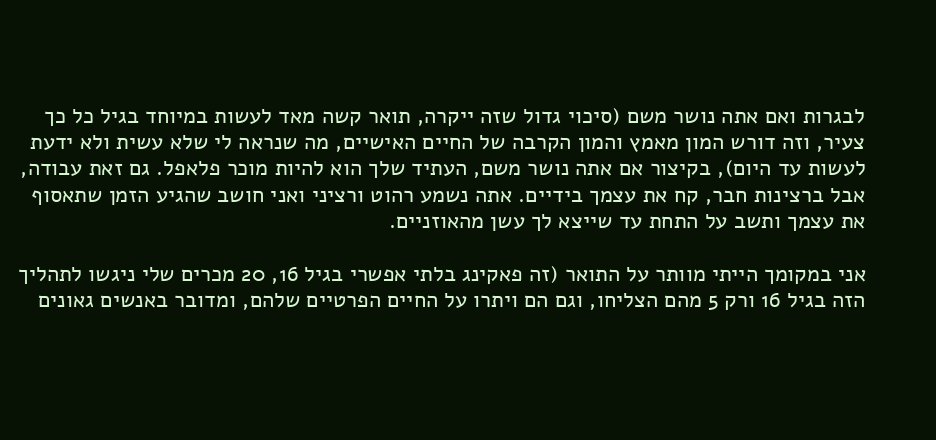לבגרות ואם אתה נושר משם (סיכוי גדול שזה ייקרה, תואר קשה מאד לעשות במיוחד בגיל כל כך צעיר, וזה דורש המון מאמץ והמון הקרבה של החיים האישיים, מה שנראה לי שלא עשית ולא ידעת לעשות עד היום), בקיצור אם אתה נושר משם, העתיד שלך הוא להיות מוכר פלאפל. גם זאת עבודה, אבל ברצינות חבר, קח את עצמך בידיים. אתה נשמע רהוט ורציני ואני חושב שהגיע הזמן שתאסוף את עצמך ותשב על התחת עד שייצא לך עשן מהאוזניים.

אני במקומך הייתי מוותר על התואר (זה פאקינג בלתי אפשרי בגיל 16, 20 מכרים שלי ניגשו לתהליך הזה בגיל 16 ורק 5 מהם הצליחו, וגם הם ויתרו על החיים הפרטיים שלהם, ומדובר באנשים גאונים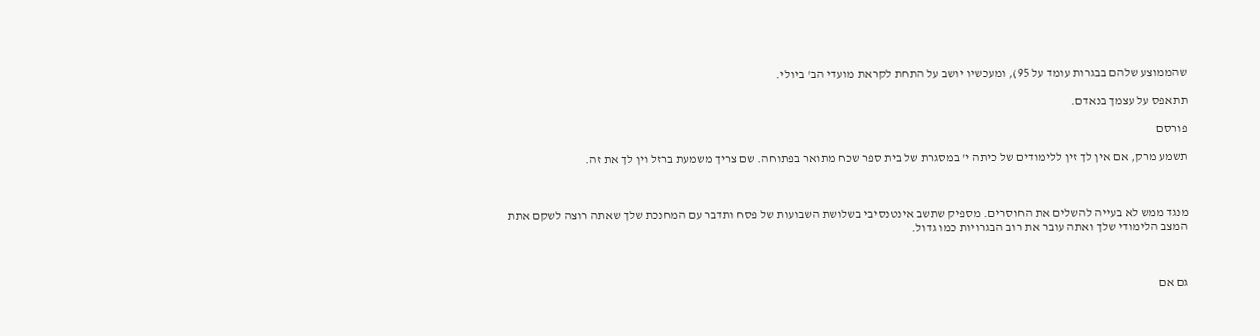שהממוצע שלהם בבגרות עומד על 95), ומעכשיו יושב על התחת לקראת מועדי הב' ביולי.

תתאפס על עצמך בנאדם.

פורסם

תשמע מרק, אם אין לך זין ללימודים של כיתה י' במסגרת של בית ספר שכח מתואר בפתוחה. שם צריך משמעת ברזל וין לך את זה.



מנגד ממש לא בעייה להשלים את החוסרים. מספיק שתשב אינטנסיבי בשלושת השבועות של פסח ותדבר עם המחנכת שלך שאתה רוצה לשקם אתת המצב הלימודי שלך ואתה עובר את רוב הבגרויות כמו גדול.



גם אם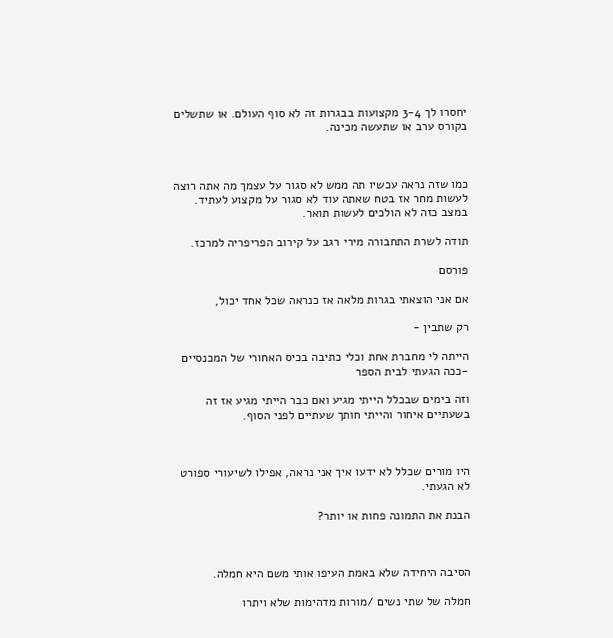יחסרו לך 3-4 מקצועות בבגרות זה לא סוף העולם. או שתשלים בקורס ערב או שתעשה מכינה.



כמו שזה נראה עכשיו תה ממש לא סגור על עצמך מה אתה רוצה לעשות מחר אז בטח שאתה עוד לא סגור על מקצוע לעתיד. במצב כזה לא הולכים לעשות תואר.

תודה לשרת התחבורה מירי רגב על קירוב הפריפריה למרכז.

פורסם

אם אני הוצאתי בגרות מלאה אז כנראה שכל אחד יכול,

רק שתבין -

הייתה לי מחברת אחת וכלי כתיבה בכיס האחורי של המכנסיים -ככה הגעתי לבית הספר

וזה בימים שבכלל הייתי מגיע ואם כבר הייתי מגיע אז זה בשעתיים איחור והייתי חותך שעתיים לפני הסוף.



היו מורים שכלל לא ידעו איך אני נראה, אפילו לשיעורי ספורט לא הגעתי.

הבנת את התמונה פחות או יותר?



הסיבה היחידה שלא באמת העיפו אותי משם היא חמלה.

חמלה של שתי נשים /מורות מדהימות שלא ויתרו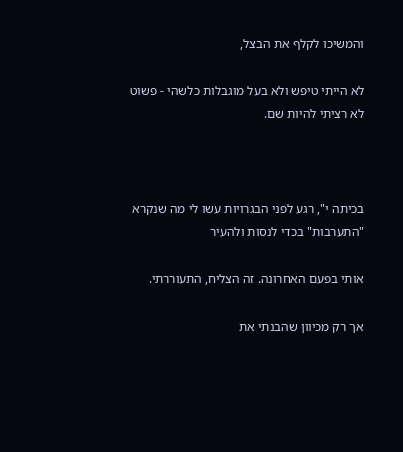והמשיכו לקלף את הבצל,

לא הייתי טיפש ולא בעל מוגבלות כלשהי - פשוט לא רציתי להיות שם.



בכיתה י", רגע לפני הבגרויות עשו לי מה שנקרא "התערבות" בכדי לנסות ולהעיר

אותי בפעם האחרונה. זה הצליח, התעוררתי.

אך רק מכיוון שהבנתי את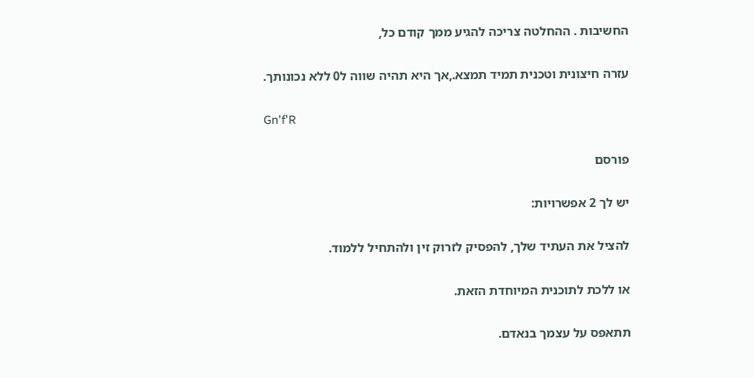החשיבות . ההחלטה צריכה להגיע ממך קודם כל,

עזרה חיצונית וטכנית תמיד תמצא.,אך היא תהיה שווה ל0 ללא נכונותך.

Gn'f'R

פורסם

יש לך 2 אפשרויות:

להציל את העתיד שלך, להפסיק לזרוק זין ולהתחיל ללמוד.

או ללכת לתוכנית המיוחדת הזאת.

תתאפס על עצמך בנאדם.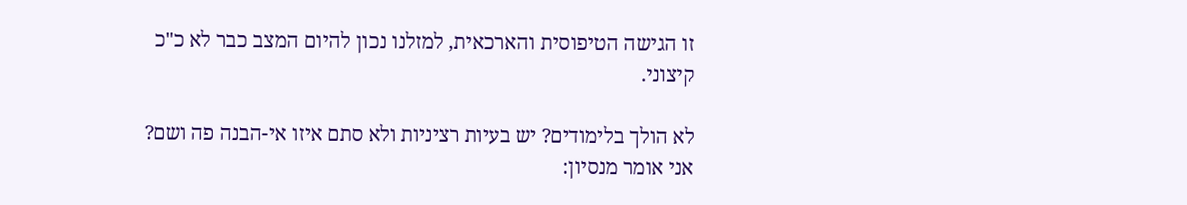זו הגישה הטיפוסית והארכאית, למזלנו נכון להיום המצב כבר לא כ"כ קיצוני.

לא הולך בלימודים? יש בעיות רציניות ולא סתם איזו אי-הבנה פה ושם? אני אומר מנסיון: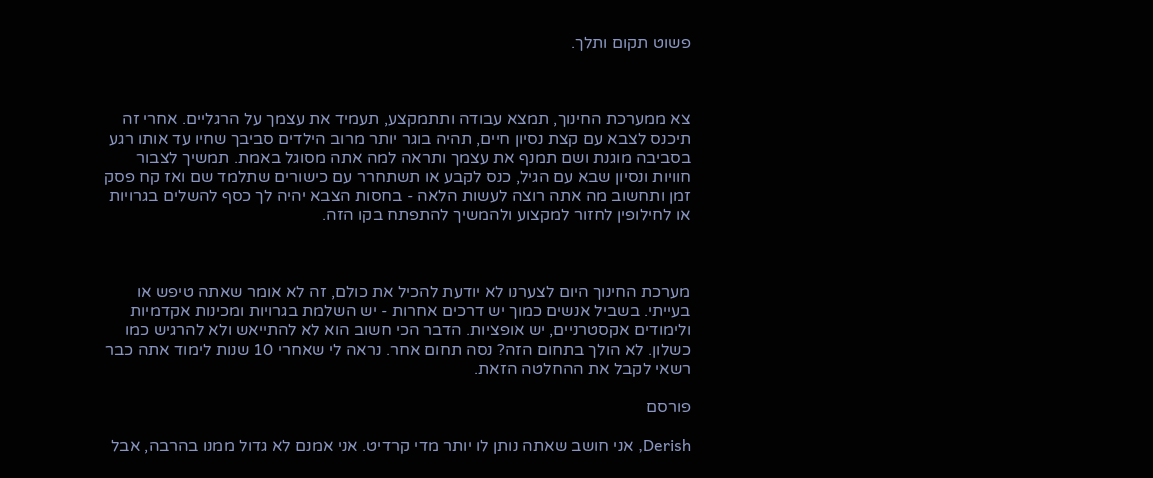פשוט תקום ותלך.



צא ממערכת החינוך, תמצא עבודה ותתמקצע, תעמיד את עצמך על הרגליים. אחרי זה תיכנס לצבא עם קצת נסיון חיים, תהיה בוגר יותר מרוב הילדים סביבך שחיו עד אותו רגע בסביבה מוגנת ושם תמנף את עצמך ותראה למה אתה מסוגל באמת. תמשיך לצבור חוויות ונסיון שבא עם הגיל, כנס לקבע או תשתחרר עם כישורים שתלמד שם ואז קח פסק זמן ותחשוב מה אתה רוצה לעשות הלאה - בחסות הצבא יהיה לך כסף להשלים בגרויות או לחילופין לחזור למקצוע ולהמשיך להתפתח בקו הזה.



מערכת החינוך היום לצערנו לא יודעת להכיל את כולם, זה לא אומר שאתה טיפש או בעייתי. בשביל אנשים כמוך יש דרכים אחרות - יש השלמת בגרויות ומכינות אקדמיות ולימודים אקסטרניים, יש אופציות. הדבר הכי חשוב הוא לא להתייאש ולא להרגיש כמו כשלון. לא הולך בתחום הזה? נסה תחום אחר. נראה לי שאחרי 10 שנות לימוד אתה כבר רשאי לקבל את ההחלטה הזאת.

פורסם

Derish, אני חושב שאתה נותן לו יותר מדי קרדיט. אני אמנם לא גדול ממנו בהרבה, אבל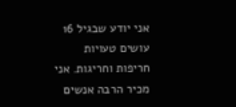אני יודע שבגיל 16 עושים טעויות חריפות וחריגות. אני מכיר הרבה אנשים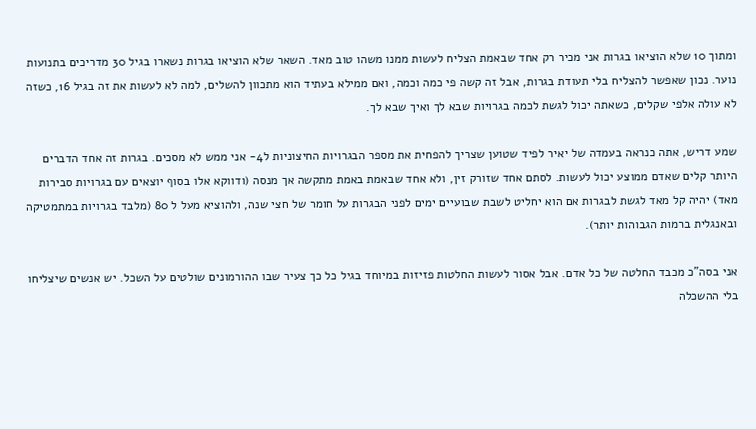ומתוך 10 שלא הוציאו בגרות אני מכיר רק אחד שבאמת הצליח לעשות ממנו משהו טוב מאד. השאר שלא הוציאו בגרות נשארו בגיל 30 מדריכים בתנועות נוער. נכון שאפשר להצליח בלי תעודת בגרות, אבל זה קשה פי כמה וכמה, ואם ממילא בעתיד הוא מתכוון להשלים, למה לא לעשות את זה בגיל 16, כשזה לא עולה אלפי שקלים, כשאתה יכול לגשת לכמה בגרויות שבא לך ואיך שבא לך.

שמע דריש, אתה כנראה בעמדה של יאיר לפיד שטוען שצריך להפחית את מספר הבגרויות החיצוניות ל4- אני ממש לא מסכים. בגרות זה אחד הדברים היותר קלים שאדם ממוצע יכול לעשות. לסתם אחד שזורק זין, ולא אחד שבאמת באמת מתקשה אך מנסה (ודווקא אלו בסוף יוצאים עם בגרויות סבירות מאד) יהיה קל מאד לגשת לבגרות אם הוא יחליט לשבת שבועיים ימים לפני הבגרות על חומר של חצי שנה, ולהוציא מעל ל 80 (מלבד בגרויות במתמטיקה ובאנגלית ברמות הגבוהות יותר).

אני בסה"כ מכבד החלטה של כל אדם. אבל אסור לעשות החלטות פזיזות במיוחד בגיל כל כך צעיר שבו ההורמונים שולטים על השכל. יש אנשים שיצליחו בלי ההשכלה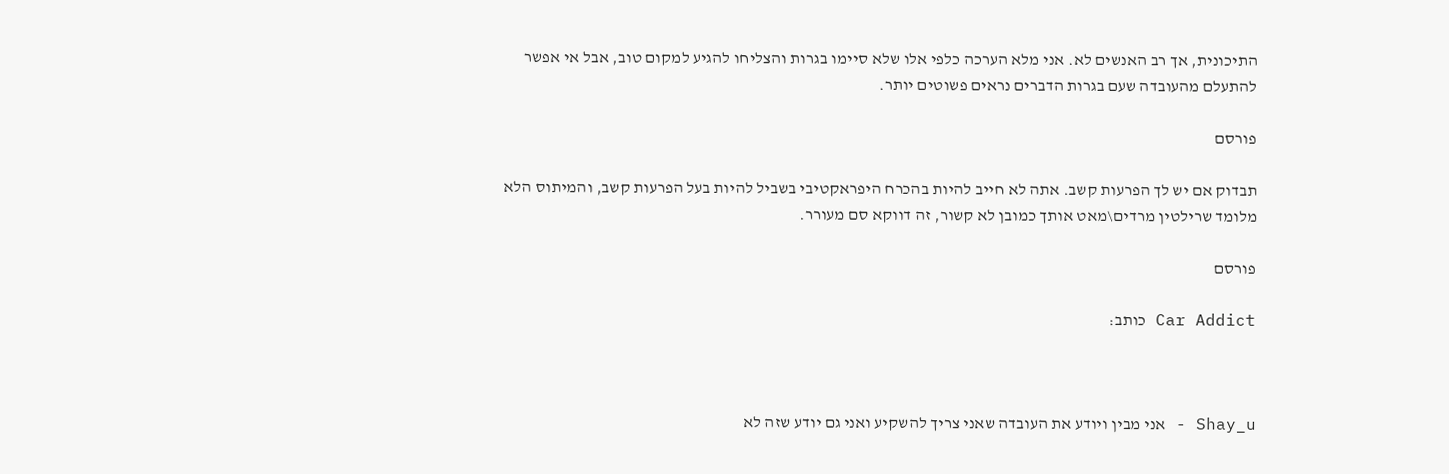התיכונית, אך רב האנשים לא. אני מלא הערכה כלפי אלו שלא סיימו בגרות והצליחו להגיע למקום טוב, אבל אי אפשר להתעלם מהעובדה שעם בגרות הדברים נראים פשוטים יותר.

פורסם

תבדוק אם יש לך הפרעות קשב. אתה לא חייב להיות בהכרח היפראקטיבי בשביל להיות בעל הפרעות קשב, והמיתוס הלא מלומד שרילטין מרדים\מאט אותך כמובן לא קשור, זה דווקא סם מעורר.

פורסם

Car Addict כותב:



Shay_u - אני מבין ויודע את העובדה שאני צריך להשקיע ואני גם יודע שזה לא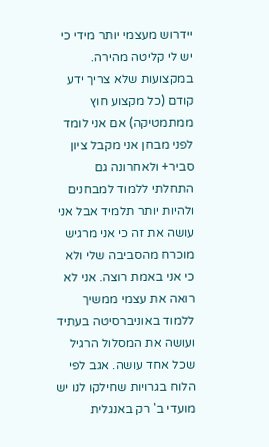יידרוש מעצמי יותר מידי כי יש לי קליטה מהירה. במקצועות שלא צריך ידע קודם (כל מקצוע חוץ ממתמטיקה) אם אני לומד לפני מבחן אני מקבל ציון סביר+ ולאחרונה גם התחלתי ללמוד למבחנים ולהיות יותר תלמיד אבל אני עושה את זה כי אני מרגיש מוכרח מהסביבה שלי ולא כי אני באמת רוצה. אני לא רואה את עצמי ממשיך ללמוד באוניברסיטה בעתיד ועושה את המסלול הרגיל שכל אחד עושה. אגב לפי הלוח בגרויות שחילקו לנו יש מועדי ב' רק באנגלית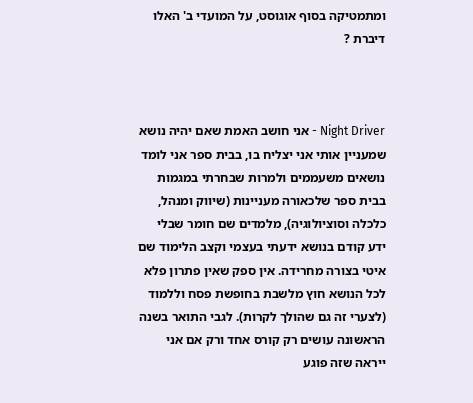ומתמטיקה בסוף אוגוסט, על המועדי ב' האלו דיברת ?



Night Driver - אני חושב האמת שאם יהיה נושא שמעניין אותי אני יצליח בו, בבית ספר אני לומד נושאים משעממים ולמרות שבחרתי במגמות בבית ספר שלכאורה מעניינות (שיווק ומנהל, כלכלה וסוציולוגיה), מלמדים שם חומר שבלי ידע קודם בנושא ידעתי בעצמי וקצב הלימוד שם איטי בצורה מחרידה. אין ספק שאין פתרון פלא לכל הנושא חוץ מלשבת בחופשת פסח וללמוד (לצערי זה גם שהולך לקרות). לגבי התואר בשנה הראשונה עושים רק קורס אחד ורק אם אני ייראה שזה פוגע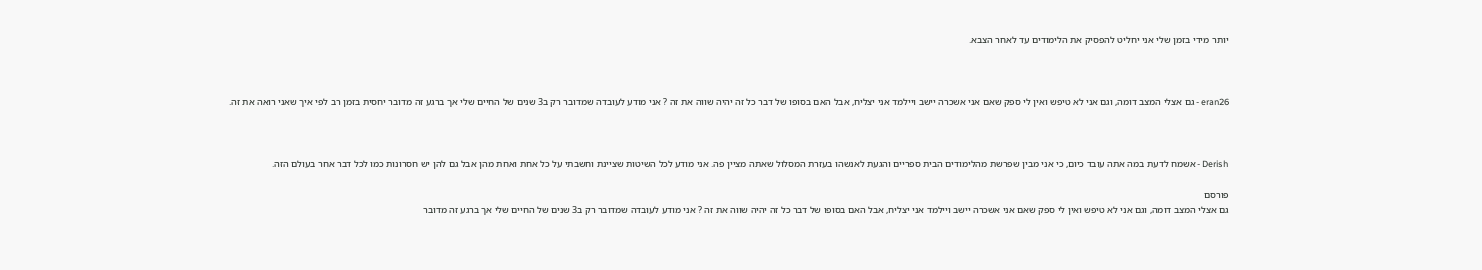יותר מידי בזמן שלי אני יחליט להפסיק את הלימודים עד לאחר הצבא.



eran26 - גם אצלי המצב דומה, וגם אני לא טיפש ואין לי ספק שאם אני אשכרה יישב ויילמד אני יצליח, אבל האם בסופו של דבר כל זה יהיה שווה את זה ? אני מודע לעובדה שמדובר רק ב3 שנים של החיים שלי אך ברגע זה מדובר יחסית בזמן רב לפי איך שאני רואה את זה.



Derish - אשמח לדעת במה אתה עובד כיום, כי אני מבין שפרשת מהלימודים הבית ספריים והגעת לאנשהו בעזרת המסלול שאתה מציין פה. אני מודע לכל השיטות שציינת וחשבתי על כל אחת ואחת מהן אבל גם להן יש חסרונות כמו לכל דבר אחר בעולם הזה.

פורסם
גם אצלי המצב דומה, וגם אני לא טיפש ואין לי ספק שאם אני אשכרה יישב ויילמד אני יצליח, אבל האם בסופו של דבר כל זה יהיה שווה את זה ? אני מודע לעובדה שמדובר רק ב3 שנים של החיים שלי אך ברגע זה מדובר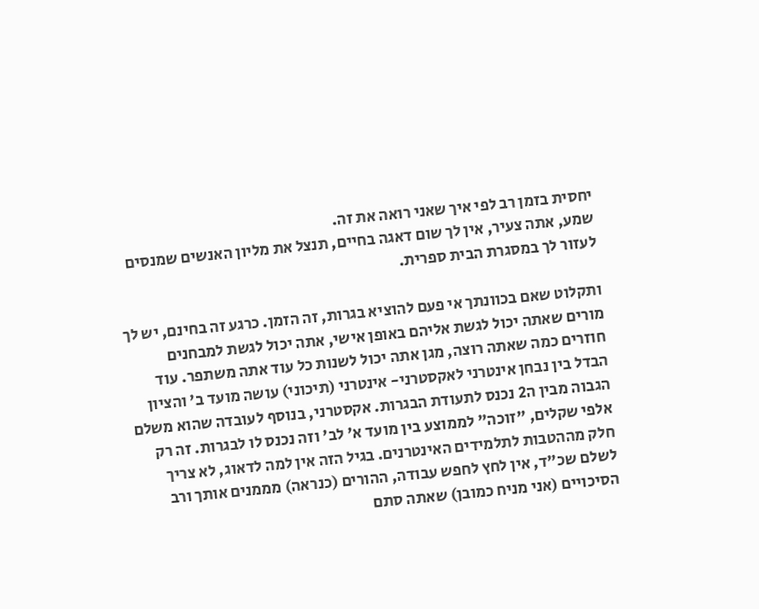יחסית בזמן רב לפי איך שאני רואה את זה.
שמע, אתה צעיר, אין לך שום דאגה בחיים, תנצל את מליון האנשים שמנסים לעזור לך במסגרת הבית ספרית.

ותקלוט שאם בכוונתך אי פעם להוציא בגרות, זה הזמן. כרגע זה בחינם, יש לך מורים שאתה יכול לגשת אליהם באופן אישי, אתה יכול לגשת למבחנים חוזרים כמה שאתה רוצה, מגן אתה יכול לשנות כל עוד אתה משתפר. עוד הבדל בין נבחן אינטרני לאקסטרני- אינטרני (תיכוני) עושה מועד ב' והציון הגבוה מבין ה2 נכנס לתעודת הבגרות. אקסטרני, בנוסף לעובדה שהוא משלם אלפי שקלים, "זוכה" לממוצע בין מועד א' לב' וזה נכנס לו לבגרות. זה רק חלק מההטבות לתלמידים האינטרנים. בגיל הזה אין למה לדאוג, לא צריך לשלם שכ"ד, אין לחץ לחפש עבודה, ההורים (כנראה) מממנים אותך ורב הסיכויים (אני מניח כמובן) שאתה סתם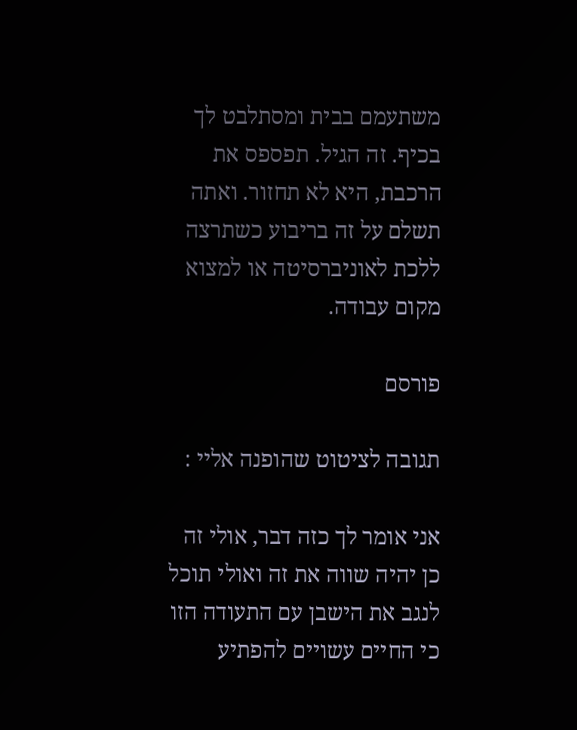משתעמם בבית ומסתלבט לך בכיף. זה הגיל. תפספס את הרכבת, היא לא תחזור. ואתה תשלם על זה בריבוע כשתרצה ללכת לאוניברסיטה או למצוא מקום עבודה.

פורסם

תגובה לציטוט שהופנה אליי :

אני אומר לך כזה דבר, אולי זה כן יהיה שווה את זה ואולי תוכל לנגב את הישבן עם התעודה הזו כי החיים עשויים להפתיע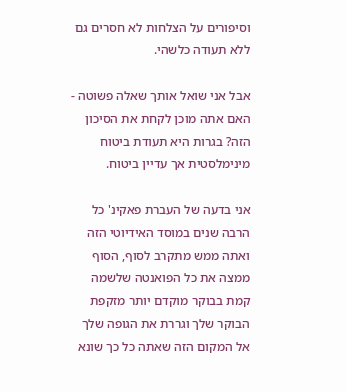וסיפורים על הצלחות לא חסרים גם ללא תעודה כלשהי.

אבל אני שואל אותך שאלה פשוטה - האם אתה מוכן לקחת את הסיכון הזה? בגרות היא תעודת ביטוח מינימלסטית אך עדיין ביטוח.

אני בדעה של העברת פאקינ' כל הרבה שנים במוסד האידיוטי הזה ואתה ממש מתקרב לסוף, הסוף ממצה את כל הפואנטה שלשמה קמת בבוקר מוקדם יותר מזקפת הבוקר שלך וגררת את הגופה שלך אל המקום הזה שאתה כל כך שונא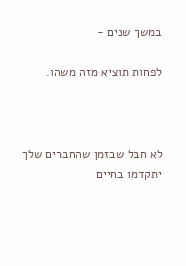במשך שנים -

לפחות תוציא מזה משהו.



לא חבל שבזמן שהחברים שלך יתקדמו בחיים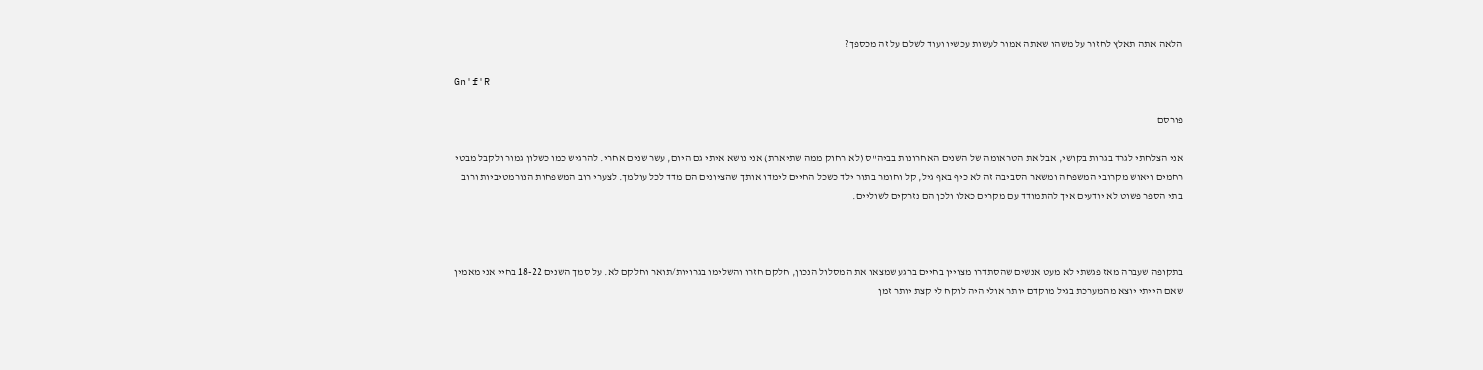הלאה אתה תאלץ לחזור על משהו שאתה אמור לעשות עכשיו ועוד לשלם על זה מכספך?

Gn'f'R

פורסם

אני הצלחתי לגרד בגרות בקושי, אבל את הטראומה של השנים האחרונות בביה"ס (לא רחוק ממה שתיארת) אני נושא איתי גם היום, עשר שנים אחרי. להרגיש כמו כשלון גמור ולקבל מבטי רחמים ויאוש מקרובי המשפחה ומשאר הסביבה זה לא כיף באף גיל, קל וחומר בתור ילד כשכל החיים לימדו אותך שהציונים הם מדד לכל עולמך. לצערי רוב המשפחות הנורמטיביות ורוב בתי הספר פשוט לא יודעים איך להתמודד עם מקרים כאלו ולכן הם נזרקים לשוליים.



בתקופה שעברה מאז פגשתי לא מעט אנשים שהסתדרו מצויין בחיים ברגע שמצאו את המסלול הנכון, חלקם חזרו והשלימו בגרויות/תואר וחלקם לא. על סמך השנים 18-22 בחיי אני מאמין שאם הייתי יוצא מהמערכת בגיל מוקדם יותר אולי היה לוקח לי קצת יותר זמן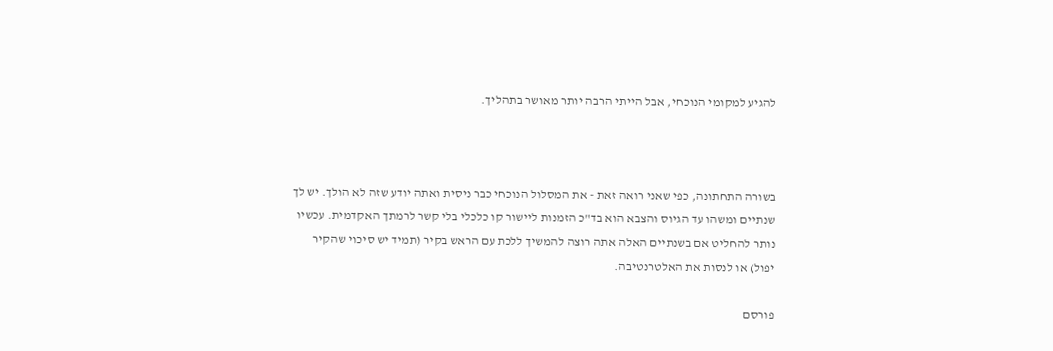להגיע למקומי הנוכחי, אבל הייתי הרבה יותר מאושר בתהליך.



בשורה התחתונה, כפי שאני רואה זאת - את המסלול הנוכחי כבר ניסית ואתה יודע שזה לא הולך. יש לך שנתיים ומשהו עד הגיוס והצבא הוא בד"כ הזמנות ליישור קו כלכלי בלי קשר לרמתך האקדמית. עכשיו נותר להחליט אם בשנתיים האלה אתה רוצה להמשיך ללכת עם הראש בקיר (תמיד יש סיכוי שהקיר יפול) או לנסות את האלטרנטיבה.

פורסם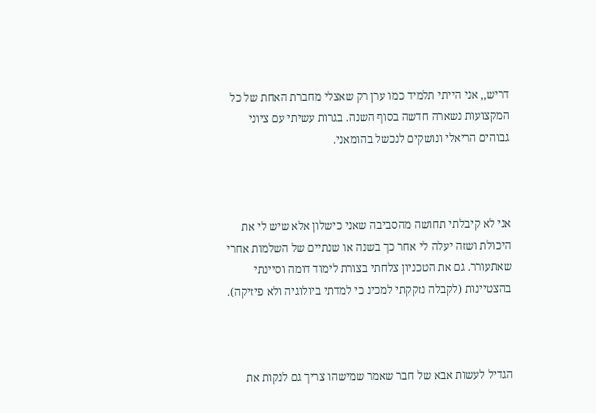דריש,, אני הייתי תלמיד כמו ערן רק שאצלי מחברת האחת של כל המקצועות נשארה חדשה בסוף השנה. בגרות עשיתי עם ציוני גבוהים הריאלי ונושקים לנכשל בהומאני.



אני לא קיבלתי תחושה מהסביבה שאני כישלון אלא שיש לי את היכולת ושזה יעלה לי אחר כך בשנה או שנתיים של השלמות אחרי שאתעורר. גם את הטכניון צלחתי בצורת לימוד דומה וסיינתי בהצטיינות (לקבלה נזקקתי למכינ כי למדתי ביולוגיה ולא פיזיקה).



הגדיל לעשות אבא של חבר שאמר שמישהו צריך גם לנקות את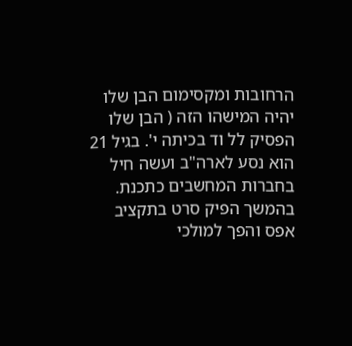הרחובות ומקסימום הבן שלו יהיה המישהו הזה ( הבן שלו הפסיק לל וד בכיתה י'. בגיל 21 הוא נסע לארה"ב ועשה חיל בחברות המחשבים כתכנת. בהמשך הפיק סרט בתקציב אפס והפך למולכי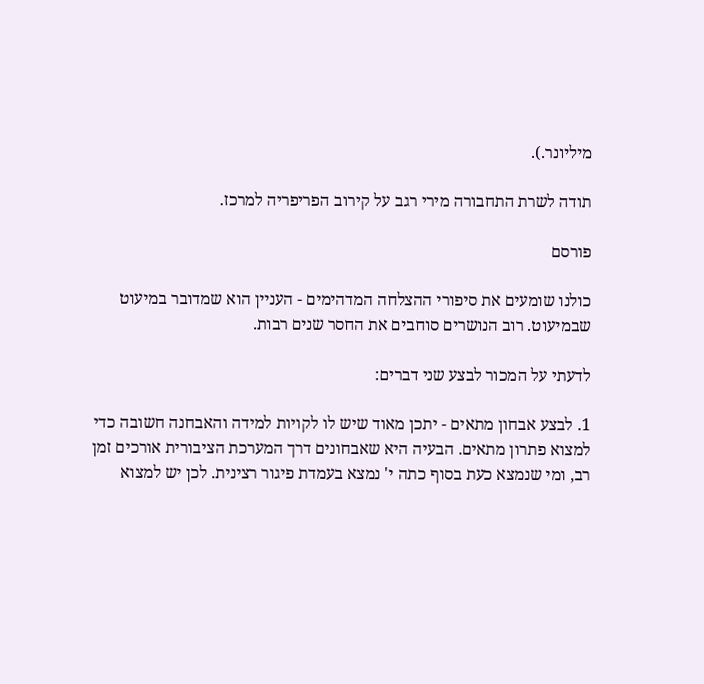מיליונר.).

תודה לשרת התחבורה מירי רגב על קירוב הפריפריה למרכז.

פורסם

כולנו שומעים את סיפורי ההצלחה המדהימים - העניין הוא שמדובר במיעוט שבמיעוט. רוב הנושרים סוחבים את החסר שנים רבות.

לדעתי על המכור לבצע שני דברים:

1. לבצע אבחון מתאים - יתכן מאוד שיש לו לקויות למידה והאבחנה חשובה כדי למצוא פתרון מתאים. הבעיה היא שאבחונים דרך המערכת הציבורית אורכים זמן רב, ומי שנמצא כעת בסוף כתה י' נמצא בעמדת פיגור רצינית. לכן יש למצוא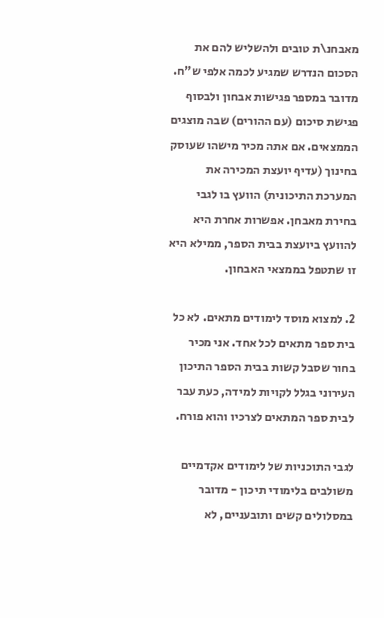מאבחנ\ת טובים ולהשליש להם את הסכום הנדרש שמגיע לכמה אלפי ש"ח. מדובר במספר פגישות אבחון ולבסוף פגישת סיכום (עם ההורים) שבה מוצגים הממצאים. אם אתה מכיר מישהו שעוסק בחינוך (עדיף יועצת המכירה את המערכת התיכונית) הוועץ בו לגבי בחירת מאבחן. אפשרות אחרת היא להוועץ ביועצת בבית הספר, ממילא היא זו שתטפל בממצאי האבחון.

2. למצוא מוסד לימודים מתאים. לא כל בית ספר מתאים לכל אחד. אני מכיר בחור שסבל קשות בבית הספר התיכון העירוני בגלל לקויות למידה, כעת עבר לבית ספר המתאים לצרכיו והוא פורח.

לגבי התוכניות של לימודים אקדמיים משולבים בלימודי תיכון - מדובר במסלולים קשים ותובעניים, לא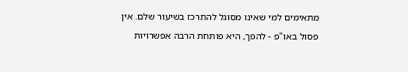מתאימים למי שאינו מסוגל להתרכז בשיעור שלם. אין פסול באו"פ - להפך, היא פותחת הרבה אפשרויות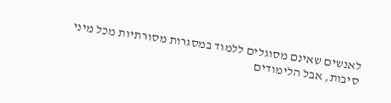לאנשים שאינם מסוגלים ללמוד במסגרות מסורתיות מכל מיני סיבות, אבל הלימודים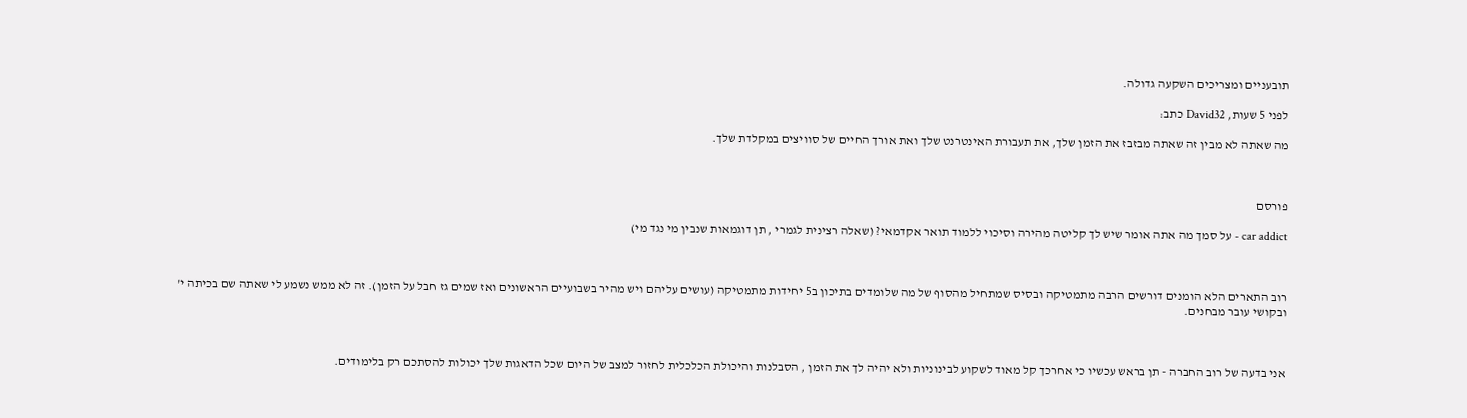תובעניים ומצריכים השקעה גדולה.

לפני 5 שעות, David32 כתב:

מה שאתה לא מבין זה שאתה מבזבז את הזמן שלך, את תעבורת האינטרנט שלך ואת אורך החיים של סוויצים במקלדת שלך.



פורסם

car addict - על סמך מה אתה אומר שיש לך קליטה מהירה וסיכוי ללמוד תואר אקדמאי? (שאלה רצינית לגמרי , תן דוגמאות שנבין מי נגד מי)



רוב התארים הלא הומנים דורשים הרבה מתמטיקה ובסיס שמתחיל מהסוף של מה שלומדים בתיכון ב5 יחידות מתמטיקה (עושים עליהם ויש מהיר בשבועיים הראשונים ואז שמים גז חבל על הזמן). זה לא ממש נשמע לי שאתה שם בכיתה י' ובקושי עובר מבחנים.



אני בדעה של רוב החברה - תן בראש עכשיו כי אחרכך קל מאוד לשקוע לבינוניות ולא יהיה לך את הזמן , הסבלנות והיכולת הכלכלית לחזור למצב של היום שכל הדאגות שלך יכולות להסתכם רק בלימודים.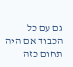גם עם כל הכבוד אם היה תחום כזה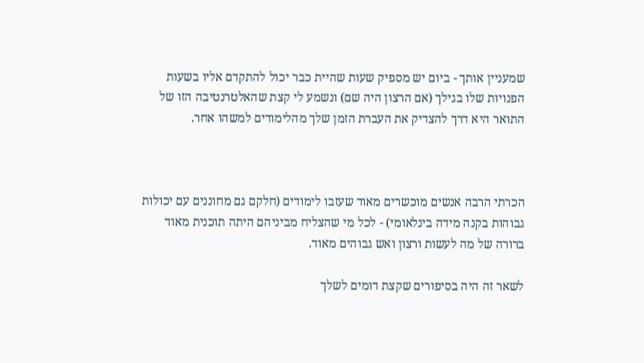שמעניין אותך - ביום יש מספיק שעות שהיית כבר יכול להתקדם אליו בשעות הפנויות שלו בגילך (אם הרצון היה שם) ונשמע לי קצת שהאלטרנטיבה הזו של התואר היא דרך להצדיק את העברת הזמן שלך מהלימודים למשהו אחר.



הכרתי הרבה אנשים מוכשרים מאוד שעזבו לימודים (חלקם גם מחוננים עם יכולות גבוהות בקנה מידה בינלאומי) - לכל מי שהצליח מביניהם היתה תוכנית מאוד ברורה של מה לעשות ורצון ואש גבוהים מאוד.

לשאר זה היה בסיפורים שקצת דומים לשלך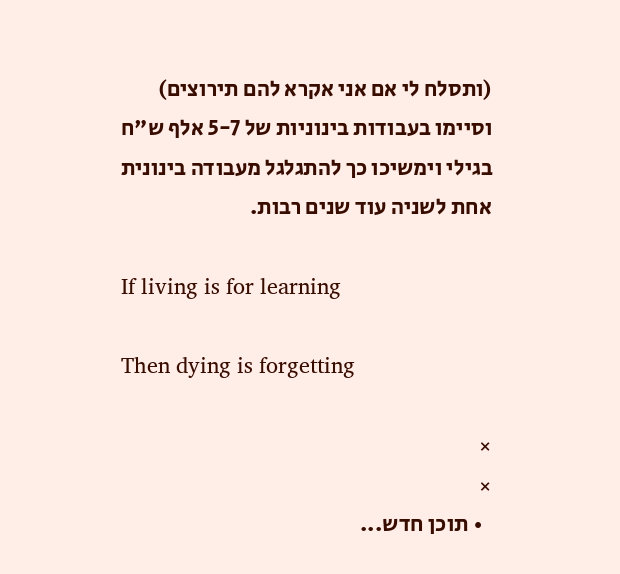(ותסלח לי אם אני אקרא להם תירוצים) וסיימו בעבודות בינוניות של 5-7 אלף ש"ח בגילי וימשיכו כך להתגלגל מעבודה בינונית אחת לשניה עוד שנים רבות.

If living is for learning

Then dying is forgetting

×
×
  • תוכן חדש...